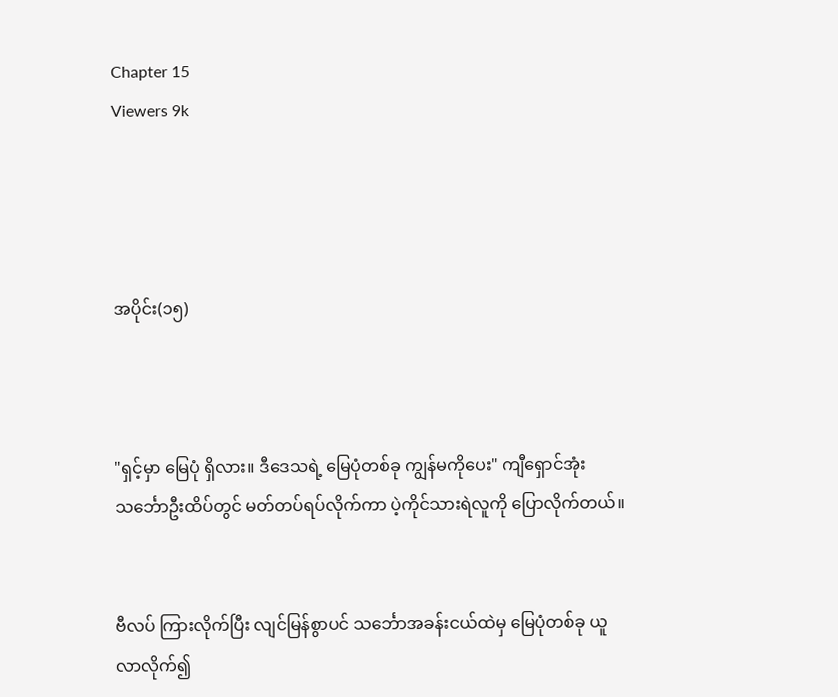Chapter 15
Viewers 9k




အပိုင်း(၁၅)



"ရှင့်မှာ မြေပုံ ရှိလား။ ဒီဒေသရဲ့ မြေပုံတစ်ခု ကျွန်မကိုပေး" ကျီရှောင်အုံး သင်္ဘောဦးထိပ်တွင် မတ်တပ်ရပ်လိုက်ကာ ပဲ့ကိုင်သားရဲလူကို ပြောလိုက်တယ်။


ဗီလပ် ကြားလိုက်ပြီး လျင်မြန်စွာပင် သင်္ဘောအခန်းငယ်ထဲမှ မြေပုံတစ်ခု ယူလာလိုက်၍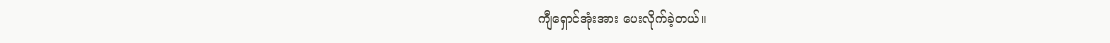ကျီရှောင်အုံးအား ပေးလိုက်ခဲ့တယ်။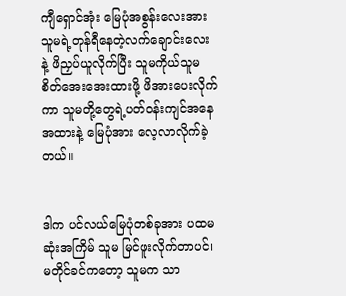ကျီရှောင်အုံး မြေပုံအစွန်းလေးအား သူမရဲ့တုန်ရီနေတဲ့လက်ချောင်းလေး နဲ့ ဖိညှပ်ယူလိုက်ပြီး သူမကိုယ်သူမ စိတ်အေးအေးထားဖို့ ဖိအားပေးလိုက်ကာ သူမတို့တွေရဲ့ပတ်ဝန်းကျင်အနေအထားနဲ့ မြေပုံအား လေ့လာလိုက်ခဲ့တယ်။


ဒါက ပင်လယ်မြေပုံတစ်ခုအား ပထမဆုံးအကြိမ် သူမ မြင်ဖူးလိုက်တာပင်၊ မတိုင်ခင်ကတော့ သူမက သာ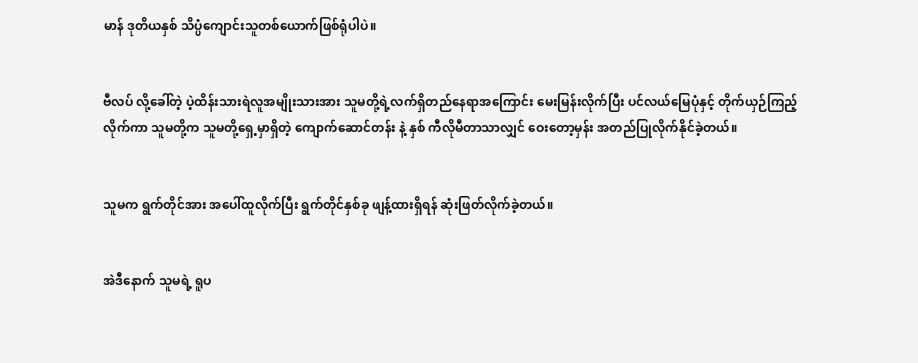မာန် ဒုတိယနှစ် သိပ္ပံကျောင်းသူတစ်ယောက်ဖြစ်ရုံပါပဲ။


ဗီလပ် လို့ခေါ်တဲ့ ပဲ့ထိန်းသားရဲလူအမျိုးသားအား သူမတို့ရဲ့လက်ရှိတည်နေရာအကြောင်း မေးမြန်းလိုက်ပြီး ပင်လယ်မြေပုံနှင့် တိုက်ယှဉ်ကြည့်လိုက်ကာ သူမတို့က သူမတို့ရှေ့မှာရှိတဲ့ ကျောက်‌ဆောင်တန်း နဲ့ နှစ် ကီလိုမီတာသာလျှင် ဝေးတော့မှန်း အတည်ပြုလိုက်နိုင်ခဲ့တယ်။


သူမက ရွက်တိုင်အား အပေါ်ထူလိုက်ပြီး ရွက်တိုင်နှစ်ခု ဖျန့်ထားရှိရန် ဆုံးဖြတ်လိုက်ခဲ့တယ်။


အဲဒီနောက် သူမရဲ့ ရူပ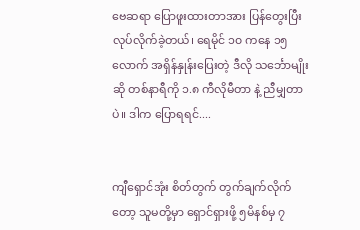ဗေဆရာ ပြောဖူးထားတာအား ပြန်တွေးပြီး လုပ်လိုက်ခဲ့တယ်၊ ရေမိုင် ၁၀ ကနေ ၁၅ လောက် အရှိန်နှုန်းပြေးတဲ့ ဒီလို သင်္ဘောမျိုးဆို တစ်နာရီကို ၁.၈ ကီလိုမီတာ နဲ့ ညီမျှတာပဲ။ ဒါက ပြောရရင်....


ကျီရှောင်အုံး စိတ်တွက် တွက်ချက်လိုက်တော့ သူမတို့မှာ ရှောင်ရှားဖို့ ၅မိနစ်မှ ၇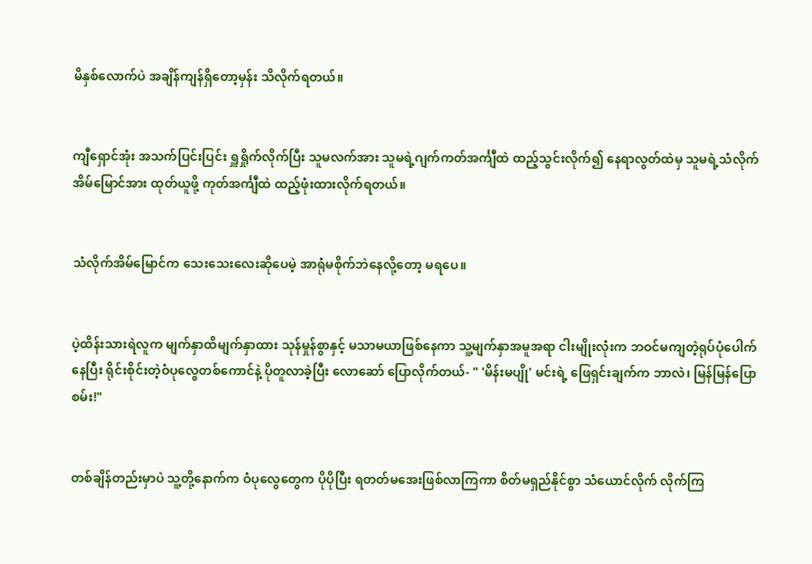မိနှစ်လောက်ပဲ အချိန်ကျန်ရှိတော့မှန်း သိလိုက်ရတယ်။


ကျီရှောင်အုံး အသက်ပြင်းပြင်း ရှူရှိုက်လိုက်ပြီး သူမလက်အား သူမရဲ့ဂျက်ကတ်အင်္ကျီထဲ ထည့်သွင်းလိုက်၍ နေရာလွတ်ထဲမှ သူမရဲ့သံလိုက်အိမ်မြောင်အား ထုတ်ယူဖို့ ကုတ်အင်္ကျီထဲ ထည့်ဖုံးထားလိုက်ရတယ်။


သံလိုက်အိမ်မြောင်က သေးသေးလေးဆိုပေမဲ့ အာရုံမစိုက်ဘဲနေလို့တော့ မရပေ။


ပဲ့ထိန်းသားရဲလူက မျက်နှာထိမျက်နှာထား သုန်မှုန်စွာနှင့် မသာမယာဖြစ်နေကာ သူ့မျက်နှာအမူအရာ ငါးမျိုးလုံးက ဘဝင်မကျတဲ့ရုပ်ပုံပေါက်နေပြီး ရိုင်းစိုင်းတဲ့ဝံပုလွေတစ်ကောင်နဲ့ ပိုတူလာခဲ့ပြီး လောဆော် ပြောလိုက်တယ်- " 'မိန်းမပျို' မင်းရဲ့ ဖြေရှင်းချက်က ဘာလဲ၊ မြန်မြန်ပြောစမ်း!"


တစ်ချိန်တည်းမှာပဲ သူ့တို့နောက်က ဝံပုလွေတွေက ပိုပိုပြီး ရတတ်မအေးဖြစ်လာကြကာ စိတ်မရှည်နိုင်စွာ သံယောင်လိုက် လိုက်ကြ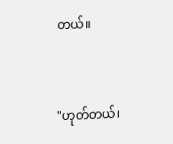တယ်။


"ဟုတ်တယ်၊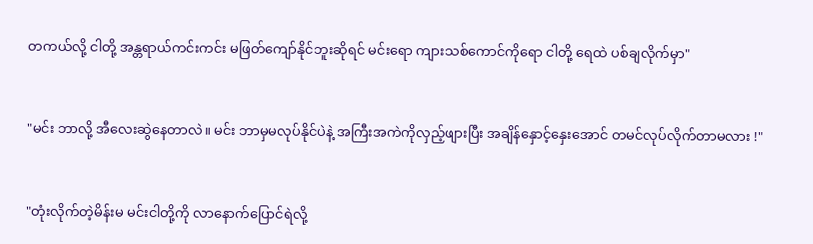တကယ်လို့ ငါတို့ အန္တရာယ်ကင်းကင်း မဖြတ်ကျော်နိုင်ဘူးဆိုရင် မင်းရော ကျားသစ်‌ကောင်ကိုရော ငါတို့ ရေထဲ ပစ်ချလိုက်မှာ"


"မင်း ဘာလို့ အီလေးဆွဲနေတာလဲ။ မင်း ဘာမှမလုပ်နိုင်ပဲနဲ့ အကြီးအကဲကိုလှည့်ဖျားပြီး အချိန်နှောင့်နှေးအောင် တမင်လုပ်လိုက်တာမလား !"


"တုံးလိုက်တဲ့မိန်းမ မင်းငါတို့ကို လာနောက်ပြောင်ရဲလို့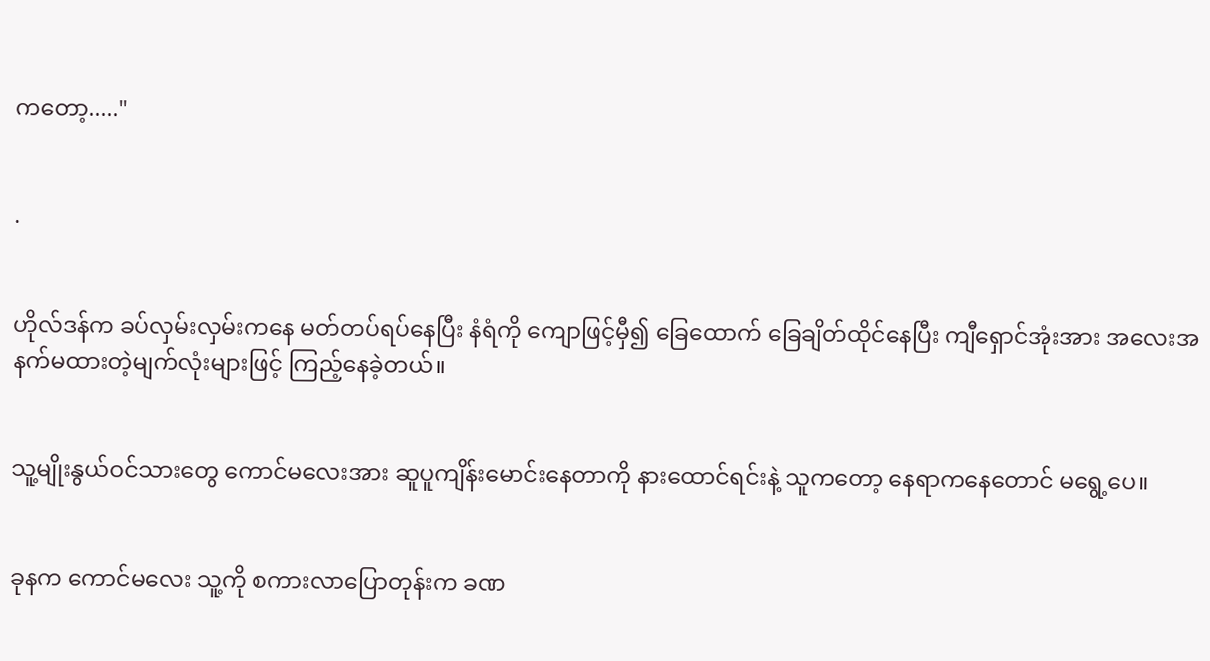ကတော့....."


.


ဟိုလ်ဒန်က ခပ်လှမ်းလှမ်းကနေ မတ်တပ်ရပ်နေပြီး နံရံကို ကျောဖြင့်မှီ၍ ခြေထောက် ခြေချိတ်ထိုင်နေပြီး ကျီရှောင်အုံးအား အလေးအနက်မထားတဲ့မျက်လုံးများဖြင့် ကြည့်နေခဲ့တယ်။


သူ့မျိုးနွယ်ဝင်သားတွေ ကောင်မလေးအား ဆူပူကျိန်းမောင်းနေတာကို နားထောင်ရင်းနဲ့ သူကတော့ နေရာက‌နေတောင် မရွေ့ပေ။


ခုနက ကောင်မလေး သူ့ကို စကားလာပြောတုန်းက ခဏ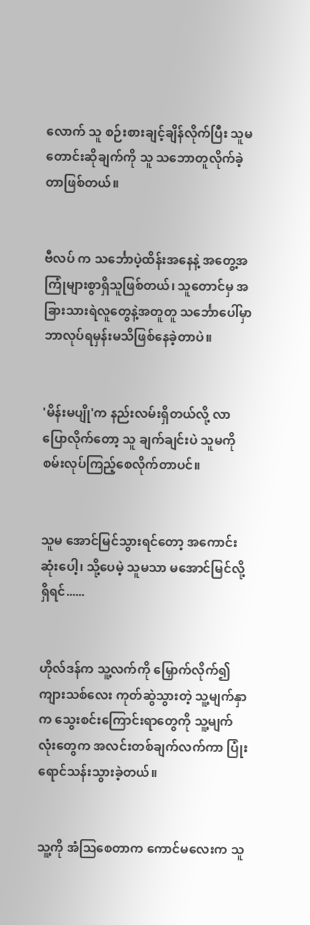လောက် သူ စဉ်းစားချင့်ချိန်လိုက်ပြီး သူမ တောင်းဆိုချက်ကို သူ သဘောတူလိုက်ခဲ့တာဖြစ်တယ်။


ဗီလပ် က သင်္ဘောပဲ့ထိန်းအနေနဲ့ အတွေ့အကြုံများစွာရှိသူဖြစ်တယ်၊ သူတောင်မှ အခြားသားရဲလူတွေနဲ့အတူတူ သင်္ဘောပေါ်မှာ ဘာလုပ်ရမှန်းမသိဖြစ်နေခဲ့တာပဲ။


'မိန်းမပျို'က နည်းလမ်းရှိတယ်လို့ လာပြောလိုက်တော့ သူ ချက်ချင်းပဲ သူမကို စမ်းလုပ်ကြည့်စေလိုက်တာပင်။


သူမ အောင်မြင်သွားရင်တော့ အကောင်းဆုံးပေါ့၊ သို့ပေမဲ့ သူမသာ မအောင်မြင်လို့ရှိရင်......


ဟိုလ်ဒန်က သူ့လက်ကို မြှောက်လိုက်၍ ကျားသစ်လေး ကုတ်ဆွဲသွားတဲ့ သူ့မျက်နှာက သွေးစင်းကြောင်းရာတွေကို သူ့မျက်လုံးတွေက အလင်းတစ်ချက်လက်ကာ ပြုံးရောင်သန်းသွားခဲ့တယ်။


သူ့ကို အံဩစေတာက ကောင်မလေးက သူ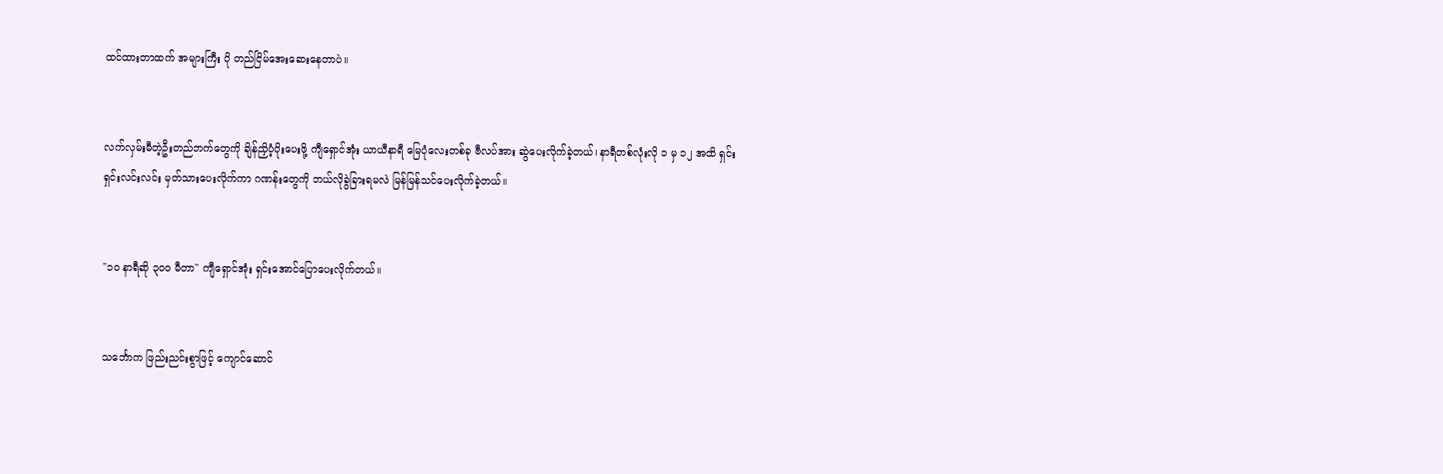ထင်ထားတာထက် အများကြီး ပို တည်ငြိမ်အေးဆေးနေတာပဲ။


လက်လှမ်းမီတဲ့ဦးတည်ဘက်တွေကို ချိန်ညှိပံ့ပိုးပေးဖို့ ကျီရှောင်အုံး ယာယီနာရီ မြေပုံလေးတစ်ခု ဗီလပ်အား ဆွဲပေးလိုက်ခဲ့တယ်၊ နာရီတစ်လုံးလို ၁ မှ ၁၂ အထိ ရှင်းရှင်းလင်းလင်း မှတ်သားပေးလိုက်ကာ ဂဏန်းတွေကို ဘယ်လိုခွဲခြားရမလဲ မြန်မြန်သင်ပေးလိုက်ခဲ့တယ်။


"၁၀ နာရီဆို ၃၀၀ မီတာ" ကျီရှောင်အုံး ရှင်းအောင်ပြောပေးလိုက်တယ်။


သင်္ဘောက ဖြည်းညင်းစွာဖြင့် ကျောင်ဆောင်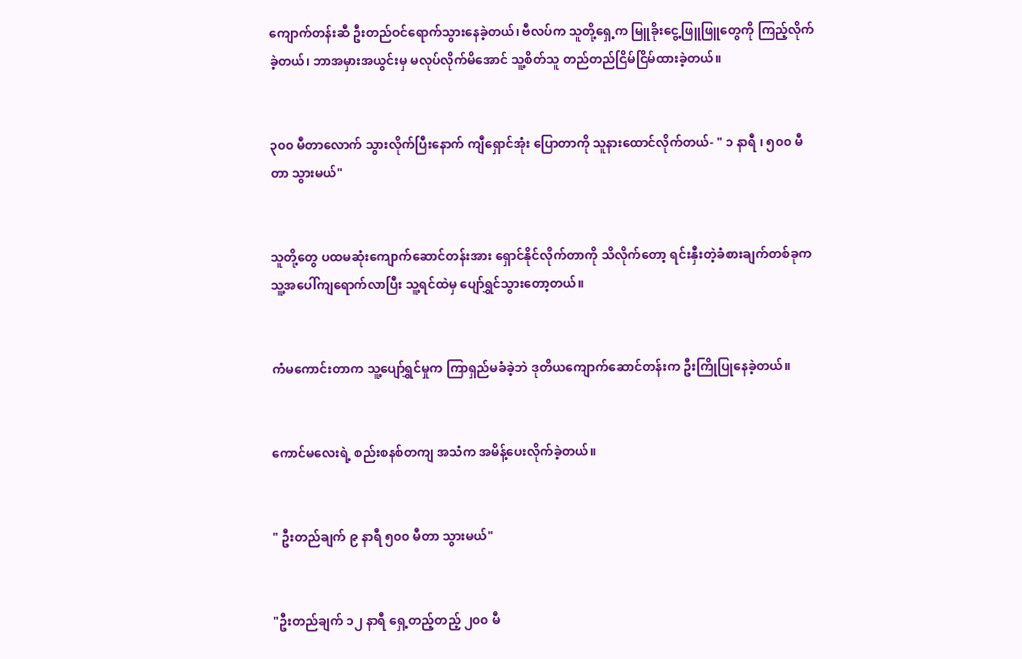ကျောက်တန်းဆီ ဦးတည်ဝင်ရောက်သွားနေခဲ့တယ်၊ ဗီလပ်က သူတို့ရှေ့က မြူခိုးငွေ့ဖြူဖြူတွေကို ကြည့်လိုက်ခဲ့တယ်၊ ဘာအမှားအယွင်းမှ မလုပ်လိုက်မိအောင် သူ့စိတ်သူ တည်တည်ငြိမ်ငြိမ်ထားခဲ့တယ်။


၃၀၀ မီတာ‌လောက် သွားလိုက်ပြီးနောက် ကျီရှောင်အုံး ပြောတာကို သူနားထောင်လိုက်တယ်- " ၁ နာရီ ၊ ၅၀၀ မီတာ သွားမယ်"


သူတို့တွေ ပထမဆုံးကျောက်ဆောင်တန်းအား ရှောင်နိုင်လိုက်တာကို သိလိုက်တော့ ရင်းနှီးတဲ့ခံစားချက်တစ်ခုက သူ့အပေါ်ကျရောက်လာပြီး သူ့ရင်ထဲမှ ပျော်ရွှင်သွားတော့တယ်။


ကံမကောင်းတာက သူ့ပျော်ရွှင်မှုက ကြာရှည်မခံခဲ့ဘဲ ဒုတိယကျောက်ဆောင်တန်းက ဦးကြိုပြုနေခဲ့တယ်။


ကောင်မလေးရဲ့ စည်းစနစ်တကျ အသံက အမိန့်ပေးလိုက်ခဲ့တယ်။


" ဦးတည်ချက် ၉ နာရီ ၅၀၀ မီတာ သွားမယ်"


"ဦးတည်ချက် ၁၂ နာရီ ရှေ့တည့်တည့် ၂၀၀ မီ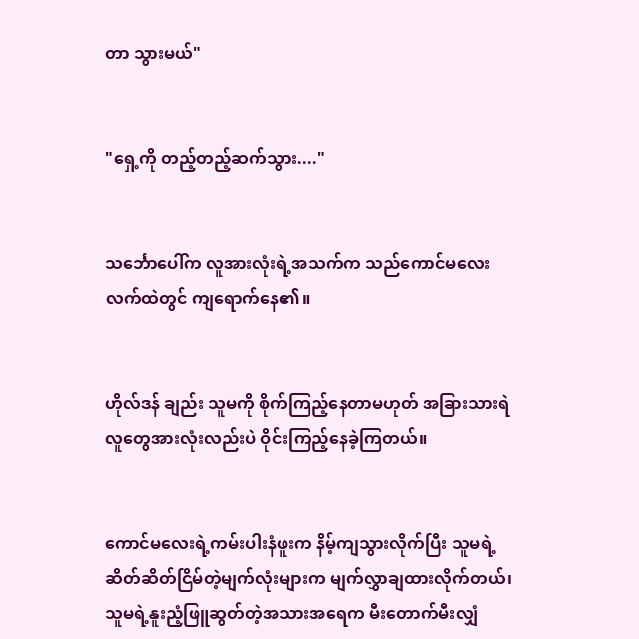တာ သွားမယ်"


"ရှေ့ကို တည့်တည့်ဆက်သွား...."


သင်္ဘောပေါ်က လူအားလုံးရဲ့အသက်က သည်ကောင်မလေးလက်ထဲတွင် ကျရောက်နေ၏။


ဟိုလ်ဒန် ချည်း သူမကို စိုက်ကြည့်နေတာမဟုတ် အခြားသားရဲလူတွေအားလုံးလည်းပဲ ဝိုင်းကြည့်နေခဲ့ကြတယ်။


ကောင်မလေးရဲ့ကမ်းပါးနံဖူးက နိမ့်ကျသွားလိုက်ပြီး သူမရဲ့ဆိတ်ဆိတ်ငြိမ်တဲ့မျက်လုံးများက မျက်လွှာချထားလိုက်တယ်၊ သူမရဲ့နူးညံ့ဖြူဆွတ်တဲ့အသားအရေက မီးတောက်မီးလျှံ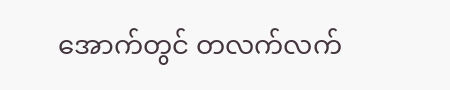အောက်တွင် တလက်လက်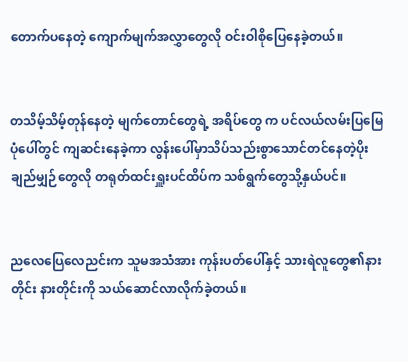တောက်ပနေတဲ့ ကျောက်မျက်အလွှာတွေလို ဝင်းဝါစိုပြေနေခဲ့တယ်။


တသိမ့်သိမ့်တုန်နေတဲ့ မျက်တောင်တွေရဲ့ အရိပ်တွေ က ပင်လယ်လမ်းပြမြေပုံပေါ်တွင် ကျဆင်းနေခဲ့ကာ လွန်းပေါ်မှာသိပ်သည်းစွာသောင်တင်နေတဲ့ပိုးချည်မျှဉ်တွေလို တရုတ်ထင်းရှူးပင်ထိပ်က သစ်ရွက်တွေသို့နှယ်ပင်။


ညလေ‌ပြေလေညင်းက သူမအသံအား ကုန်းပတ်ပေါ်နှင့် သားရဲလူတွေ၏နားတိုင်း နားတိုင်းကို သယ်ဆောင်လာလိုက်ခဲ့တယ်။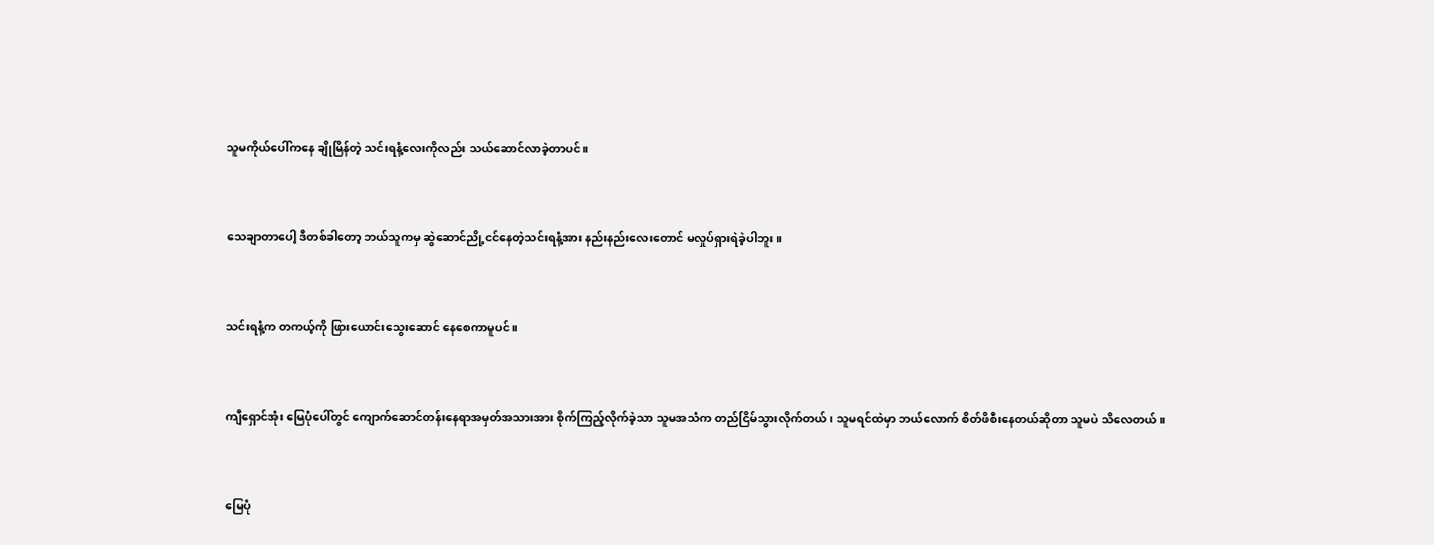သူမကိုယ်ပေါ်ကနေ ချိုမြိန်တဲ့ သင်းရနံ့လေးကိုလည်း သယ်ဆောင်လာခဲ့တာပင်။


သေချာတာပေါ့ ဒီတစ်ခါတော့ ဘယ်သူကမှ ဆွဲ‌ဆောင်ညို့ငင်နေတဲ့သင်းရနံ့အား နည်းနည်းလေးတောင် မလှုပ်ရှားရဲခဲ့‌ပါဘူး။


သင်းရနံ့က တကယ့်ကို ဖြားယောင်းသွေးဆောင် နေ‌စေကာမူပင်။


ကျီရှောင်အုံး မြေပုံပေါ်တွင် ကျောက်ဆောင်တန်းနေရာအမှတ်အသားအား စိုက်ကြည့်လိုက်ခဲ့သာ သူမအသံက တည်ငြိမ်သွားလိုက်တယ်၊ သူမရင်ထဲမှာ ဘယ်လောက် စိတ်ဖိစီးနေတယ်ဆိုတာ သူမပဲ သိလေတယ်။


မြေပုံ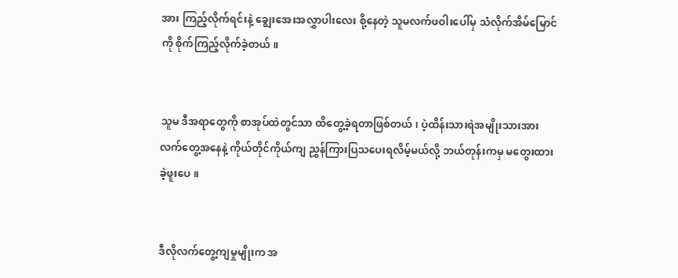အား ကြည့်လိုက်ရင်းနဲ့ ချွေးအေးအလွှာပါးလေး စို့နေတဲ့ သူမလက်ဖဝါးပေါ်မှ သံလိုက်အိမ်မြောင်ကို စိုက်ကြည့်လိုက်ခဲ့တယ်။


သူမ ဒီအရာတွေကို စာအုပ်ထဲတွင်သာ ထိတွေ့ခဲ့ရတာဖြစ်တယ်၊ ပဲ့ထိန်းသားရဲအမျိုးသားအား လက်တွေ့အနေနဲ့ ကိုယ်တိုင်ကိုယ်ကျ ညွှန်ကြားပြသပေးရလိမ့်မယ်လို့ ဘယ်တုန်းကမှ မတွေးထားခဲ့ဖူးပေ။


ဒီလိုလက်တွေ့ကျမှုမျိုးက အ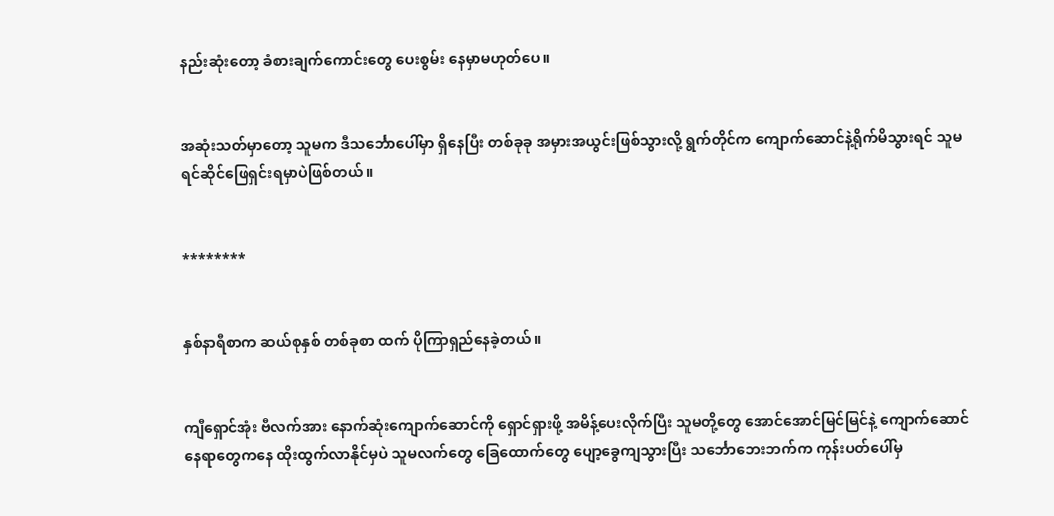နည်းဆုံးတော့ ခံစားချက်ကောင်းတွေ ပေးစွမ်း‌ နေမှာမဟုတ်ပေ။


အဆုံးသတ်မှာတော့ သူမက ဒီသင်္ဘောပေါ်မှာ ရှိနေပြီး တစ်ခုခု အမှားအယွင်းဖြစ်သွားလို့ ရွက်တိုင်က ကျောက်ဆောင်နဲ့ရိုက်မိသွားရင် သူမ ရင်ဆိုင်ဖြေရှင်းရမှာပဲဖြစ်တယ်။


********


နှစ်နာရီစာက ဆယ်စုနှစ် တစ်ခုစာ ထက် ပိုကြာရှည်နေခဲ့တယ်။


ကျီရှောင်အုံး ဗီလက်အား နောက်ဆုံးကျောက်ဆောင်ကို ရှောင်ရှားဖို့ အမိန့်ပေးလိုက်ပြီး သူမတို့တွေ အောင်အောင်မြင်မြင်နဲ့ ကျောက်ဆောင်နေရာတွေကနေ ထိုးထွက်လာနိုင်မှပဲ သူမလက်တွေ ခြေထောက်တွေ ပျော့ခွေကျသွားပြီး သင်္ဘောဘေးဘက်က ကုန်းပတ်ပေါ်မှ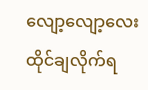လျော့လျော့လေး ထိုင်ချလိုက်ရ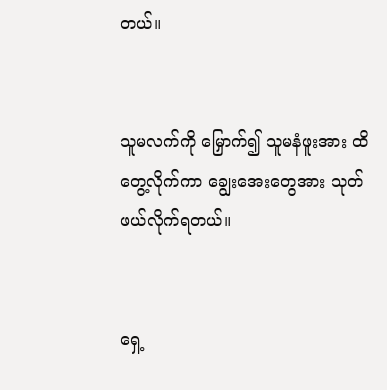တယ်။


သူမလက်ကို မြှောက်၍ သူမနံဖူးအား ထိတွေ့လိုက်ကာ ချွေးအေးတွေအား သုတ်ဖယ်လိုက်ရတယ်။


ရှေ့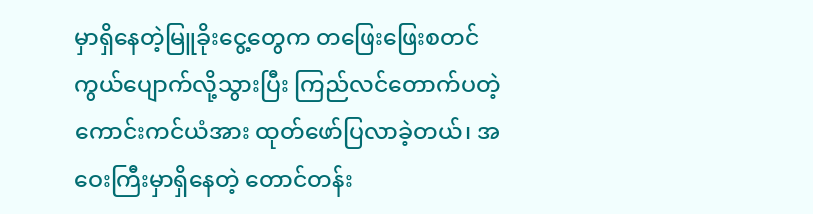မှာရှိ‌နေတဲ့မြူခိုးငွေ့တွေက တ‌ဖြေးဖြေးစတင်ကွယ်ပျောက်လို့သွားပြီး ကြည်လင်တောက်ပတဲ့ကောင်းကင်ယံအား ထုတ်ဖော်ပြလာခဲ့တယ်၊ အဝေးကြီးမှာရှိနေတဲ့ တောင်တန်း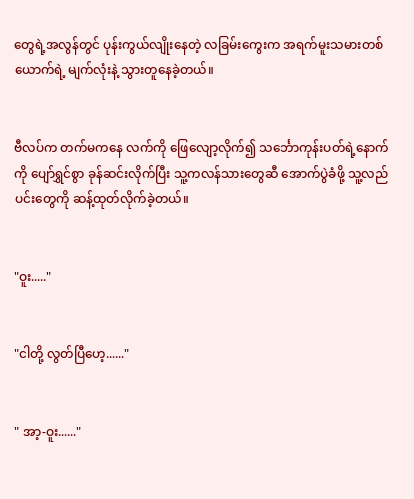တွေရဲ့အလွန်တွင် ပုန်းကွယ်လျိုးနေတဲ့ လခြမ်းကွေးက အရက်မူးသမားတစ်ယောက်ရဲ့ မျက်လုံးနဲ့ သွားတူနေခဲ့တယ်။


ဗီလပ်က တက်မကနေ လက်ကို ဖြေလျော့လိုက်၍ သင်္ဘောကုန်းပတ်ရဲ့နောက်ကို ပျော်ရွှင်စွာ ခုန်ဆင်းလိုက်ပြီး သူ့ကလန်သားတွေဆီ အောက်ပွဲခံဖို့ သူ့လည်ပင်းတွေကို ဆန့်ထုတ်လိုက်ခဲ့တယ်။


"ဝူး....."


"ငါတို့ လွတ်ပြီဟေ့......"


" အာ့-ဝူး......"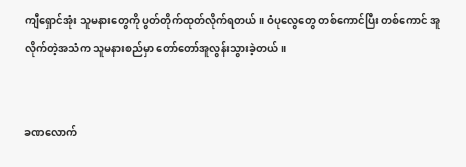ကျီရှောင်အုံး သူမနားတွေကို ပွတ်တိုက်ထုတ်လိုက်ရတယ်။ ဝံပုလွေတွေ တစ်ကောင်ပြီး တစ်ကောင် အူလိုက်တဲ့အသံက သူမနားစည်မှာ တော်တော်အူလွန်းသွားခဲ့တယ်။


ခဏလောက်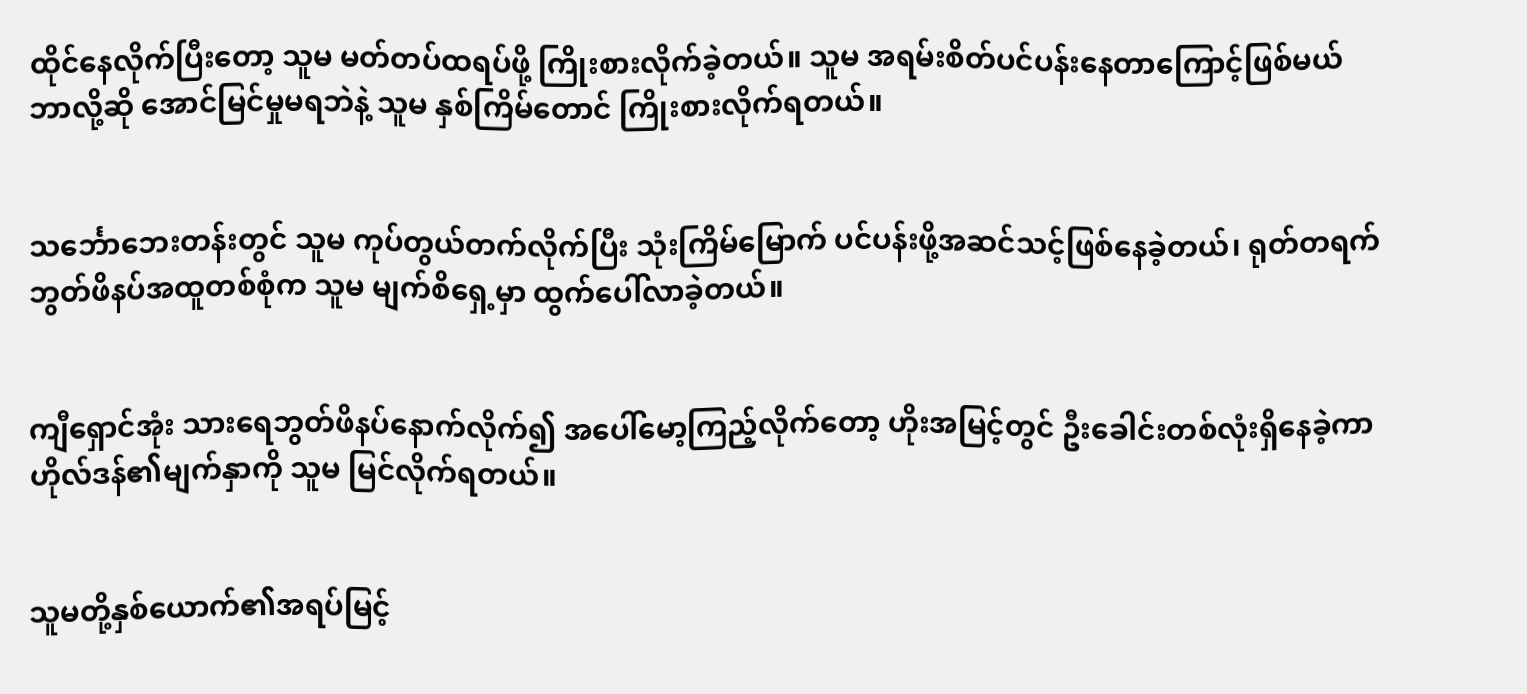ထိုင်နေလိုက်ပြီးတော့ သူမ မတ်တပ်ထရပ်ဖို့ ကြိုးစားလိုက်ခဲ့တယ်။ သူမ အရမ်းစိတ်ပင်ပန်းနေတာကြောင့်ဖြစ်မယ် ဘာလို့ဆို အောင်မြင်မှုမရဘဲနဲ့ သူမ နှစ်ကြိမ်တောင် ကြိုးစားလိုက်ရတယ်။


သင်္ဘောဘေးတန်းတွင် သူမ ကုပ်တွယ်တက်လိုက်ပြီး သုံးကြိမ်မြောက် ပင်ပန်းဖို့အဆင်သင့်ဖြစ်နေခဲ့တယ်၊ ရုတ်တရက် ဘွတ်ဖိနပ်အထူတစ်စုံက သူမ မျက်စိရှေ့မှာ ထွက်ပေါ်လာခဲ့တယ်။


ကျီရှောင်အုံး သားရေဘွတ်ဖိနပ်နောက်လိုက်၍ အပေါ်မော့ကြည့်လိုက်တော့ ဟိုးအမြင့်တွင် ဦးခေါင်းတစ်လုံးရှိနေခဲ့ကာ ဟိုလ်ဒန်၏မျက်နှာကို သူမ မြင်လိုက်ရတယ်။


သူမတို့နှစ်ယောက်၏အရပ်မြင့်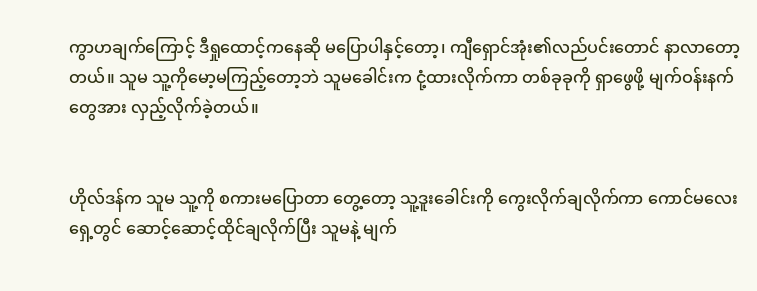ကွာဟချက်ကြောင့် ဒီရှုထောင့်ကနေဆို မပြောပါနှင့်တော့၊ ကျီရှောင်အုံး၏လည်ပင်းတောင် နာလာတော့တယ်။ သူမ သူ့ကို‌မော့မကြည့်တော့ဘဲ သူမခေါင်းက ငုံ့ထားလိုက်ကာ တစ်ခုခုကို ရှာဖွေဖို့ မျက်ဝန်းနက်တွေအား လှည့်လိုက်ခဲ့တယ်။


ဟိုလ်ဒန်က သူမ သူ့ကို စကားမပြောတာ တွေ့တော့ သူ့ဒူးခေါင်းကို ကွေးလိုက်ချလိုက်ကာ ကောင်မလေးရှေ့တွင် ဆောင့်ဆောင့်ထိုင်ချလိုက်ပြီး သူမနဲ့ မျက်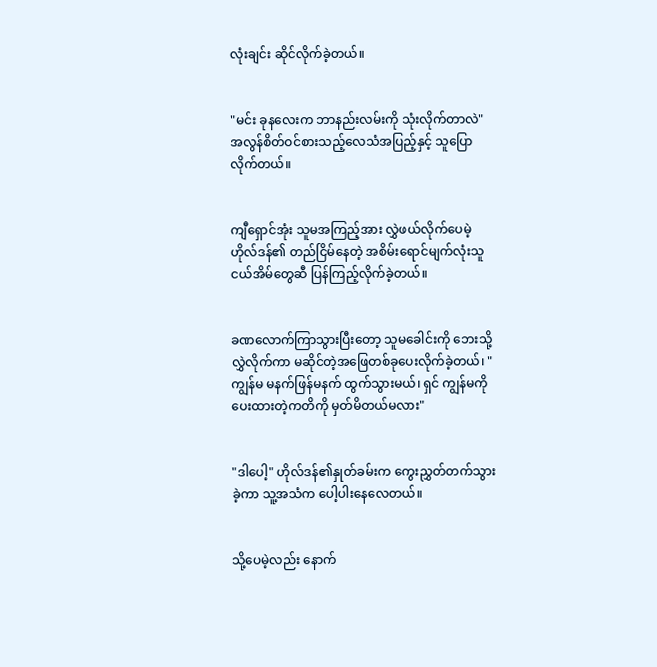လုံးချင်း ဆိုင်လိုက်ခဲ့တယ်။


"မင်း ခုနလေးက ဘာနည်းလမ်းကို သုံးလိုက်တာလဲ" အလွန်စိတ်ဝင်စားသည့်လေသံအပြည့်နှင့် သူပြောလိုက်တယ်။


ကျီရှောင်အုံး သူမအကြည့်အား လွှဲဖယ်လိုက်ပေမဲ့ ဟိုလ်ဒန်၏ တည်ငြိမ်နေတဲ့ အစိမ်းရောင်မျက်လုံးသူငယ်အိမ်တွေဆီ ပြန်ကြည့်လိုက်ခဲ့တယ်။


ခဏလောက်ကြာသွားပြီးတော့ သူမခေါင်းကို ဘေးသို့လွှဲလိုက်ကာ မဆိုင်တဲ့အဖြေတစ်ခုပေးလိုက်ခဲ့တယ်၊ " ကျွန်မ မနက်ဖြန်မနက် ထွက်သွားမယ်၊ ရှင် ကျွန်မကို ပေးထားတဲ့ကတိကို မှတ်မိတယ်မလား"


"ဒါပေါ့" ဟိုလ်ဒန်၏နှုတ်ခမ်းက ကွေးညွှတ်တက်သွားခဲ့ကာ သူ့အသံက ပေါ့ပါးနေလေတယ်။


သို့ပေမဲ့လည်း နောက်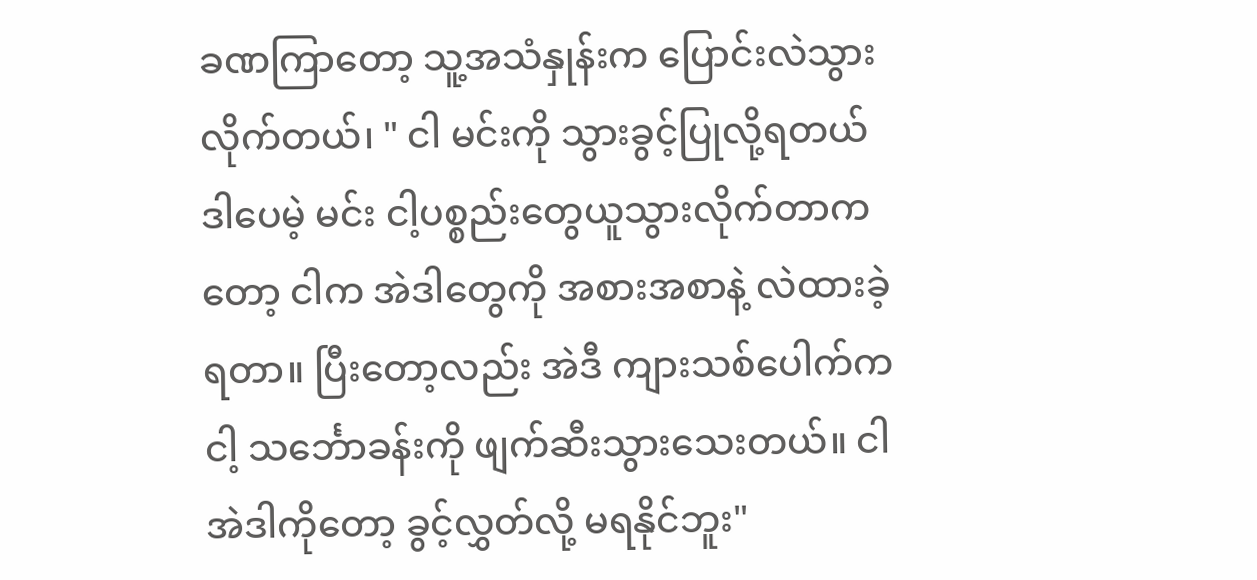ခဏကြာတော့ သူ့အသံနှုန်းက ပြောင်းလဲသွားလိုက်တယ်၊ " ငါ မင်းကို သွားခွင့်ပြုလို့ရတယ် ဒါပေမဲ့ မင်း ငါ့ပစ္စည်းတွေယူသွားလိုက်တာကတော့ ငါက အဲဒါတွေကို အစားအစာနဲ့ လဲထားခဲ့ရတာ။ ပြီးတော့လည်း အဲဒီ ကျားသစ်ပေါက်က ငါ့ သင်္ဘောခန်းကို ဖျက်ဆီးသွားသေးတယ်။ ငါ အဲဒါကိုတော့ ခွင့်လွှတ်လို့ မရနိုင်ဘူး"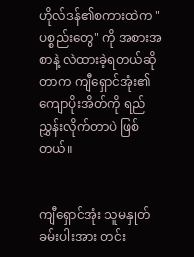ဟိုလ်ဒန်၏စကားထဲက "ပစ္စည်းတွေ" ကို အစားအစာနဲ့ လဲထားခဲ့ရတယ်ဆိုတာက ကျီရှောင်အုံး၏ ကျောပိုးအိတ်ကို ရည်ညွှန်းလိုက်တာပဲ ဖြစ်တယ်။


ကျီရှောင်အုံး သူမနှုတ်ခမ်းပါးအား တင်း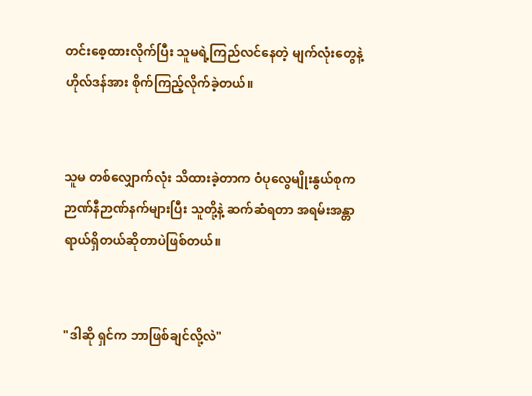တင်းစေ့ထားလိုက်ပြီး သူမရဲ့ကြည်လင်နေတဲ့ မျက်လုံးတွေနဲ့ ဟိုလ်ဒန်အား စိုက်ကြည့်လိုက်ခဲ့တယ်။


သူမ တစ်လျှောက်လုံး သိထားခဲ့တာက ဝံပုလွေမျိုးနွယ်စုက ဉာဏ်နီဉာဏ်နက်များပြီး သူတို့နဲ့ ဆက်ဆံရတာ အရမ်းအန္တာရာယ်ရှိတယ်ဆိုတာပဲဖြစ်တယ်။


"ဒါဆို ရှင်က ဘာဖြစ်ချင်လို့လဲ"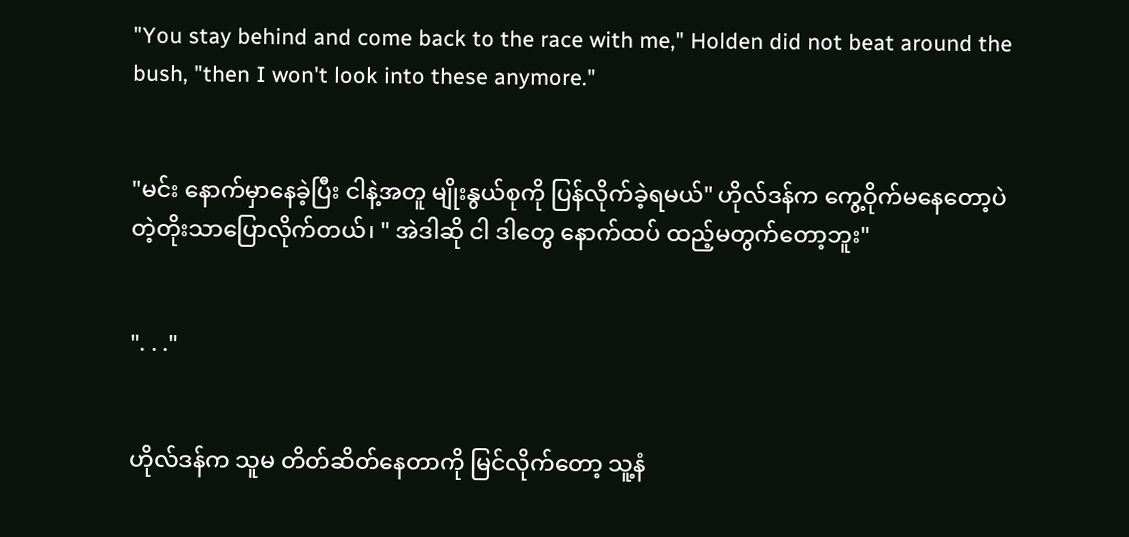"You stay behind and come back to the race with me," Holden did not beat around the bush, "then I won't look into these anymore."


"မင်း နောက်မှာနေခဲ့ပြီး ငါနဲ့အတူ မျိုးနွယ်စုကို ပြန်လိုက်ခဲ့ရမယ်" ဟိုလ်ဒန်က ကွေ့ဝိုက်မနေတော့ပဲ တဲ့တိုးသာပြောလိုက်တယ်၊ " အဲဒါဆို ငါ ဒါတွေ နောက်ထပ် ထည့်မတွက်တော့ဘူး"


". . ."


ဟိုလ်ဒန်က သူမ တိတ်ဆိတ်နေတာကို မြင်လိုက်တော့ သူ့နံ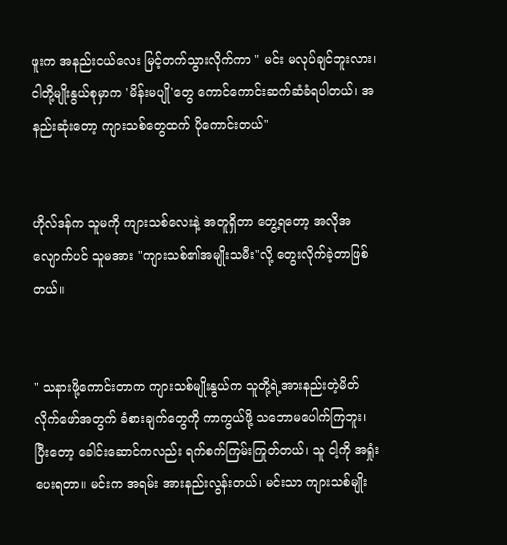ဖူးက အနည်းငယ်လေး မြင့်တက်သွားလိုက်ကာ " မင်း မလုပ်ချင်ဘူးလား၊ ငါတို့မျိုးနွယ်စုမှာက 'မိန်းမပျို'တွေ ကောင်ကောင်းဆက်ဆံခံရပါတယ်၊ အနည်းဆုံးတော့ ကျားသစ်တွေထက် ပိုကောင်းတယ်"


ဟိုလ်ဒန်က သူမကို ကျားသစ်လေးနဲ့ အတူရှိတာ တွေ့ရတော့ အလိုအလျောက်ပင် သူမအား "ကျားသစ်၏အမျိုးသမီး"လို့ တွေးလိုက်ခဲ့တာဖြစ်တယ်။


" သနားဖို့‌ကောင်းတာက ကျားသစ်မျိုးနွယ်က သူတို့ရဲ့အားနည်းတဲ့မိတ်လိုက်‌ဖော်အတွက် ခံစားချက်တွေကို ကာကွယ်ဖို့ သဘောမပေါက်ကြဘူး၊ ပြီးတော့ ခေါင်းဆောင်ကလည်း ရက်စက်ကြမ်းကြုတ်တယ်၊ သူ ငါ့ကို အရှုံးပေးရတာ။ မင်းက အရမ်း အားနည်းလွန်းတယ်၊ မင်းသာ ကျားသစ်မျိုး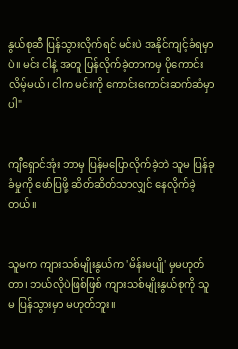နွယ်စုဆီ ပြန်သွားလိုက်ရင် မင်းပဲ အနိုင်ကျင့်ခံရမှာပဲ။ မင်း ငါနဲ့ အတူ ပြန်လိုက်ခဲ့တာကမှ ပိုကောင်းလိမ့်မယ်၊ ငါက မင်းကို ကောင်းကောင်းဆက်ဆံမှာပါ"


ကျီရှောင်အုံး ဘာမှ ပြန်မပြောလိုက်ခဲ့ဘဲ သူမ ပြန်ခုခံမှုကို ဖော်ပြဖို့ ဆိတ်ဆိတ်သာလျှင် နေလိုက်ခဲ့တယ်။


သူမက ကျားသစ်မျိုးနွယ်က 'မိန်းမပျို' မှမဟုတ်တာ၊ ဘယ်လိုပဲဖြစ်ဖြစ် ကျားသစ်မျိုးနွယ်စုကို သူမ ပြန်သွားမှာ မဟုတ်ဘူး။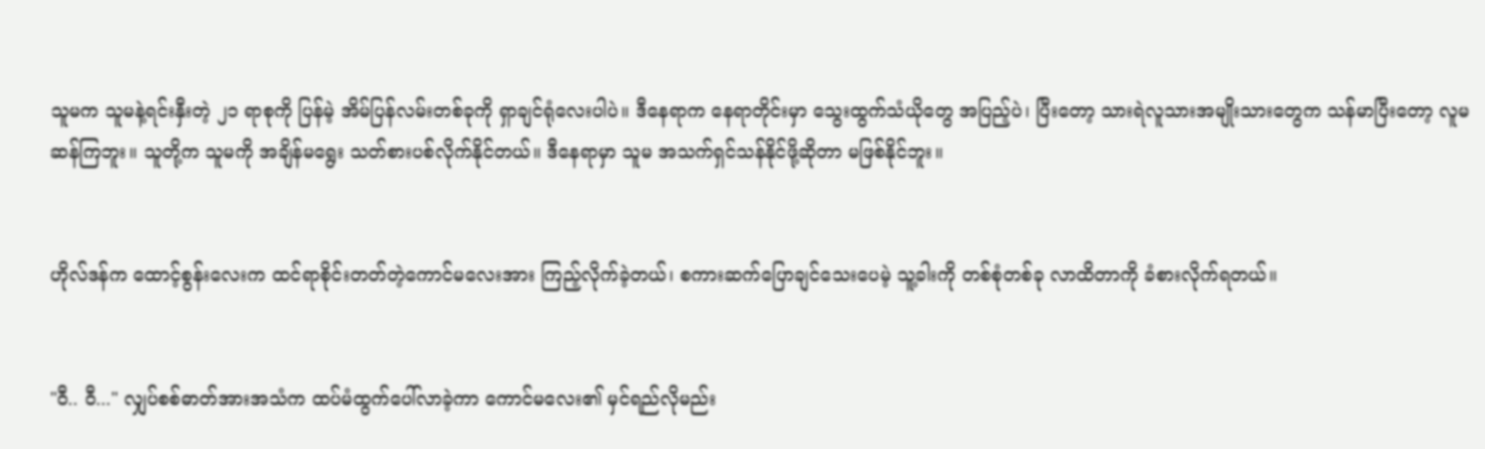သူမက သူမနဲ့ရင်းနှီးတဲ့ ၂၁ ရာစုကို ပြန်မဲ့ အိမ်ပြန်လမ်းတစ်ခုကို ရှာချင်ရုံလေးပါပဲ။ ဒီနေရာက နေရာတိုင်းမှာ သွေးထွက်သံယိုတွေ အပြည့်ပဲ၊ ပြီးတော့ သားရဲလူသားအမျိုးသားတွေက သန်မာပြီးတော့ လူမဆန်ကြဘူး။ သူတို့က သူမကို အချိန်မရွေး သတ်စားပစ်လိုက်နိုင်တယ်။ ဒီနေရာမှာ သူမ အသက်ရှင်သန်နိုင်ဖို့ဆိုတာ မဖြစ်နိုင်ဘူး။


ဟိုလ်ဒန်က ထောင့်စွန်းလေးက ထင်ရာစိုင်းတတ်တဲ့ကောင်မလေးအား ကြည့်လိုက်ခဲ့တယ်၊ စကားဆက်ပြောချင်သေးပေမဲ့ သူ့ခါးကို တစ်စုံတစ်ခု လာထိတာကို ခံစားလိုက်ရတယ်။


"ဝီ.. ဝီ..." လျှပ်စစ်ဓာတ်အားအသံက ထပ်မံထွက်ပေါ်လာခဲ့ကာ ကောင်မလေး၏ မှင်ရည်လိုမည်း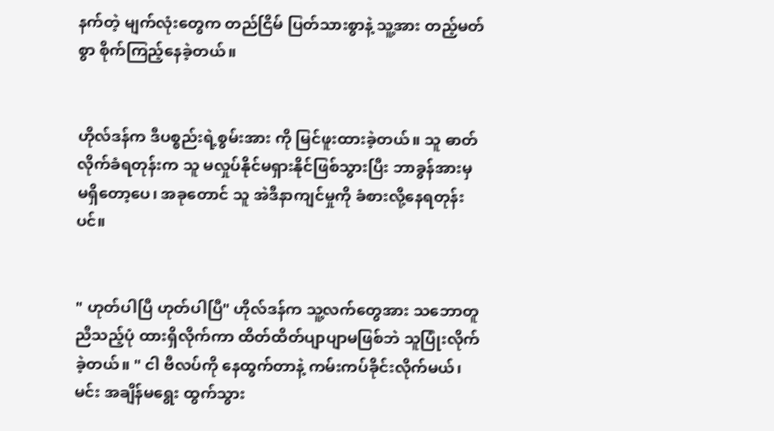နက်တဲ့ မျက်လုံးတွေက တည်ငြိမ် ပြတ်သားစွာနဲ့ သူ့အား တည့်မတ်စွာ စိုက်ကြည့်နေခဲ့တယ်။


ဟိုလ်ဒန်က ဒီပစ္စည်းရဲ့စွမ်းအား ကို မြင်ဖူးထားခဲ့တယ်။ သူ ဓာတ်လိုက်ခံရတုန်းက သူ မလှုပ်နိုင်မရှားနိုင်ဖြစ်သွားပြီး ဘာခွန်အားမှ မရှိတော့ပေ၊ အခုတောင် သူ အဲဒီနာကျင်မှုကို ခံစားလို့နေရတုန်းပင်။


" ဟုတ်ပါပြီ ဟုတ်ပါပြီ" ဟိုလ်ဒန်က သူ့လက်တွေအား သဘောတူညီသည့်ပုံ ထားရှိလိုက်ကာ ထိတ်ထိတ်ပျာပျာမဖြစ်ဘဲ သူပြုံးလိုက်ခဲ့တယ်။ " ငါ ဗီလပ်ကို နေထွက်တာနဲ့ ကမ်းကပ်ခိုင်းလိုက်မယ်၊ မင်း အချိန်မရွေး ထွက်သွား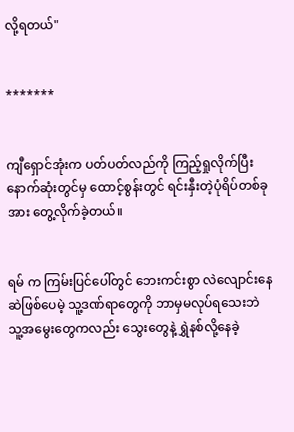လို့ရတယ်"


*******


ကျီရှောင်အုံးက ပတ်ပတ်လည်ကို ကြည့်ရှုလိုက်ပြီး နောက်ဆုံးတွင်မှ ထောင့်စွန်းတွင် ရင်းနှီးတဲ့ပုံရိပ်တစ်ခုအား တွေ့လိုက်ခဲ့တယ်။


ရမ် က ကြမ်းပြင်ပေါ်တွင် ဘေးကင်းစွာ လဲလျောင်းနေဆဲဖြစ်ပေမဲ့ သူ့ဒဏ်ရာတွေကို ဘာမှမလုပ်ရသေးဘဲ သူ့အမွေးတွေကလည်း သွေးတွေနဲ့ ရွှဲနစ်လို့နေခဲ့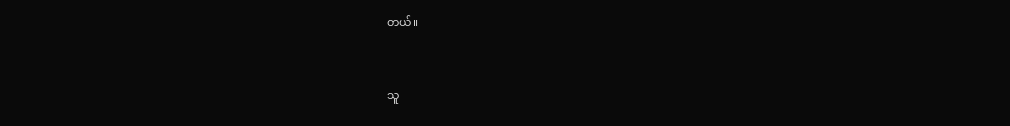တယ်။


သူ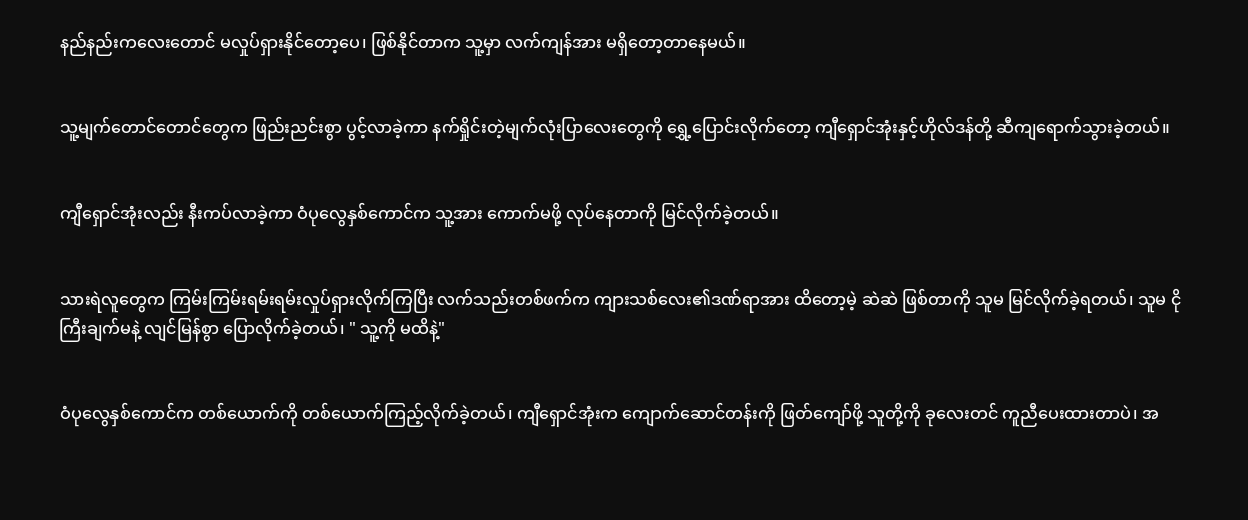နည်နည်းကလေးတောင် မလှုပ်ရှားနိုင်တော့ပေ၊ ဖြစ်နိုင်တာက သူ့မှာ လက်ကျန်အား မရှိတော့တာနေမယ်။


သူ့မျက်တောင်တောင်တွေက ဖြည်းညင်းစွာ ပွင့်လာခဲ့ကာ နက်ရှိုင်းတဲ့မျက်လုံးပြာလေးတွေကို ရွှေ့ပြောင်းလိုက်တော့ ကျီရှောင်အုံးနှင့်ဟိုလ်ဒန်တို့ ဆီကျရောက်သွားခဲ့တယ်။


ကျီရှောင်အုံးလည်း နီးကပ်လာခဲ့ကာ ဝံပုလွေနှစ်ကောင်က သူ့အား ကောက်မဖို့ လုပ်နေတာကို မြင်လိုက်ခဲ့တယ်။


သားရဲလူတွေက ကြမ်းကြမ်းရမ်းရမ်းလှုပ်ရှားလိုက်ကြပြီး လက်သည်းတစ်ဖက်က ကျားသစ်လေး၏ဒဏ်ရာအား ထိတော့မဲ့ ဆဲဆဲ ဖြစ်တာကို သူမ မြင်လိုက်ခဲ့ရတယ်၊ သူမ ငိုကြီးချက်မနဲ့ လျင်မြန်စွာ ပြောလိုက်ခဲ့တယ်၊ " သူ့ကို မထိနဲ့"


ဝံပုလွေနှစ်ကောင်က တစ်ယောက်ကို တစ်ယောက်ကြည့်လိုက်ခဲ့တယ်၊ ကျီရှောင်အုံးက ကျောက်ဆောင်တန်းကို ဖြတ်ကျော်ဖို့ သူတို့ကို ခုလေးတင် ကူညီ‌ပေးထားတာပဲ၊ အ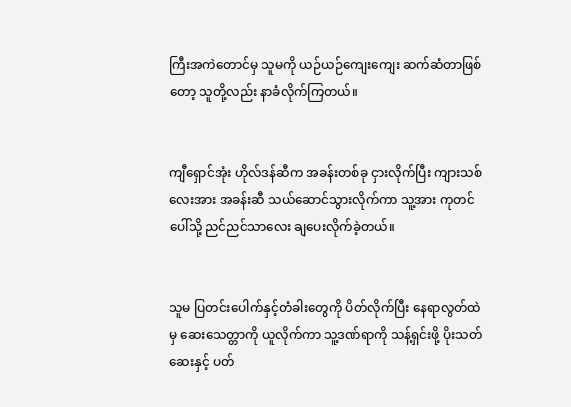ကြီးအကဲတောင်မှ သူမကို ယဉ်ယဉ်ကျေးကျေး ဆက်ဆံတာဖြစ်တော့ သူတို့လည်း နာခံလိုက်ကြတယ်။


ကျီရှောင်အုံး ဟိုလ်ဒန်ဆီက အခန်းတစ်ခု ငှားလိုက်ပြီး ကျားသစ်လေးအား အခန်းဆီ သယ်ဆောင်သွားလိုက်ကာ သူ့အား ကုတင်ပေါ်သို့ ညင်ညင်သာလေး ချပေးလိုက်ခဲ့တယ်။


သူမ ပြတင်းပေါက်နှင့်တံခါးတွေကို ပိတ်လိုက်ပြီး နေရာလွတ်ထဲမှ ဆေးသေတ္တာကို ယူလိုက်ကာ သူ့ဒဏ်ရာကို သန့်ရှင်းဖို့ ပိုးသတ်ဆေးနှင့် ပတ်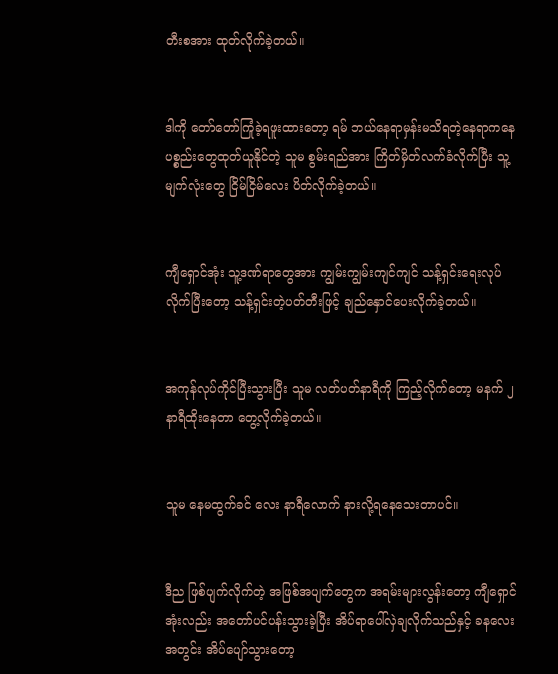တီးစအား ထုတ်လိုက်ခဲ့တယ်။


ဒါကို တော်တော်ကြုံခဲ့ရဖူးထားတော့ ရမ် ဘယ်နေရာမှန်းမသိရတဲ့နေရာကနေ ပစ္စည်းတွေထုတ်ယူနိုင်တဲ့ သူမ စွမ်းရည်အား ကြိတ်မှိတ်လက်ခံလိုက်ပြီး သူ့မျက်လုံးတွေ ငြိမ်ငြိမ်လေး ပိတ်လိုက်ခဲ့တယ်။


ကျီရှောင်အုံး သူ့ဒဏ်ရာတွေအား ကျွမ်းကျွမ်းကျင်ကျင် သန့်ရှင်းရေးလုပ်လိုက်ပြီးတော့ သန့်ရှင်းတဲ့ပတ်တီးဖြင့် ချည်နှောင်ပေးလိုက်ခဲ့တယ်။


အကုန်လုပ်ကိုင်ပြီးသွား‌ပြီး သူမ လတ်ပတ်နာရီကို ကြည့်လိုက်တော့ မနက် ၂ နာရီထိုးနေတာ တွေ့လိုက်ခဲ့တယ်။


သူမ နေမထွက်ခင် လေး နာရီလောက် နားလို့ရနေသေးတာပင်။


ဒီည ဖြစ်ပျက်လိုက်တဲ့ အဖြစ်အပျက်တွေက အရမ်းများလွန်းတော့ ကျီရှောင်အုံးလည်း အတော်ပင်ပန်းသွားခဲ့ပြီး အိပ်ရာပေါ်လှဲချလိုက်သည်နှင့် ခနလေးအတွင်း အိပ်ပျော်သွားတော့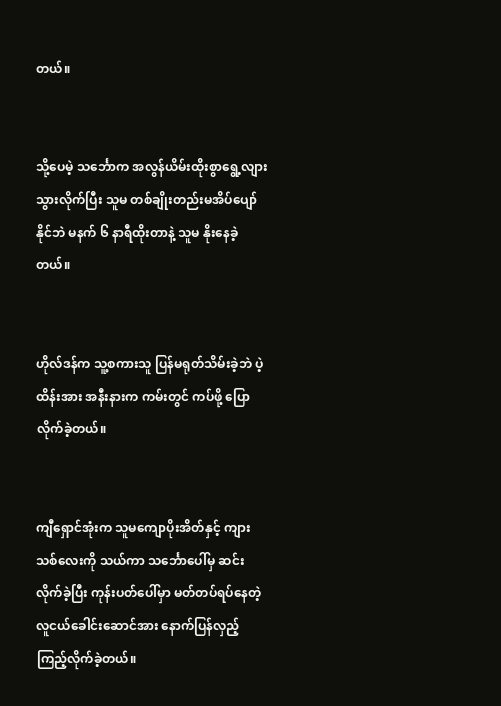တယ်။


သို့ပေမဲ့ သင်္ဘောက အလွန်ယိမ်းထိုးစွာ‌ရွေ့လျားသွားလိုက်ပြီး သူမ တစ်ချိုးတည်းမအိပ်ပျော်နိုင်ဘဲ မနက် ၆ နာရီထိုးတာနဲ့ သူမ နိုးနေခဲ့တယ်။


ဟိုလ်ဒန်က သူ့စကားသူ ပြန်မရုတ်သိမ်းခဲ့ဘဲ ပဲ့ထိန်းအား အနီးနားက ကမ်းတွင် ကပ်ဖို့ ပြောလိုက်ခဲ့တယ်။


ကျီရှောင်အုံးက သူမကျောပိုးအိတ်နှင့် ကျားသစ်လေးကို သယ်ကာ သင်္ဘောပေါ်မှ ဆင်းလိုက်ခဲ့ပြီး ကုန်းပတ်ပေါ်မှာ မတ်တပ်ရပ်နေတဲ့ လူငယ်ခေါင်းဆောင်အား နောက်ပြန်လှည့်ကြည့်လိုက်ခဲ့တယ်။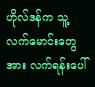ဟိုလ်ဒန်က သူ့လက်မောင်းတွေအား လက်ရန်းပေါ်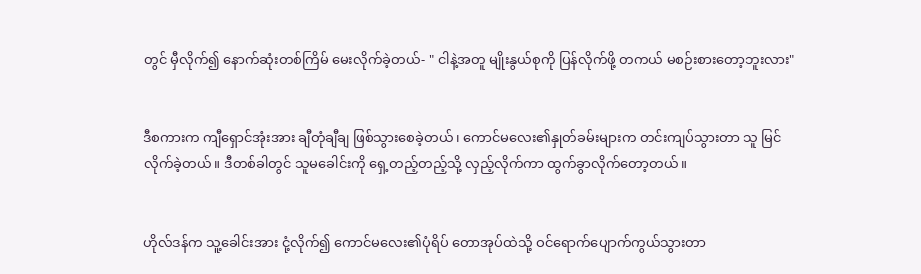တွင် မှီလိုက်၍ နောက်ဆုံးတစ်ကြိမ် မေးလိုက်ခဲ့တယ်- " ငါနဲ့အတူ မျိုးနွယ်စုကို ပြန်လိုက်ဖို့ တကယ် မစဉ်းစားတော့ဘူးလား"


ဒီစကားက ကျီရှောင်အုံးအား ချီတုံချီချ ဖြစ်သွားစေခဲ့တယ်၊ ကောင်မလေး၏နှုတ်ခမ်းများက တင်းကျပ်သွားတာ သူ မြင်လိုက်ခဲ့တယ်။ ဒီတစ်ခါတွင် သူမခေါင်းကို ရှေ့တည့်တည့်သို့ လှည့်လိုက်ကာ ထွက်ခွာလိုက်တော့တယ်။


ဟိုလ်ဒန်က သူ့ခေါင်းအား ငုံ့လိုက်၍ ကောင်မလေး၏ပုံရိပ် တောအုပ်ထဲသို့ ဝင်ရောက်ပျောက်ကွယ်သွားတာ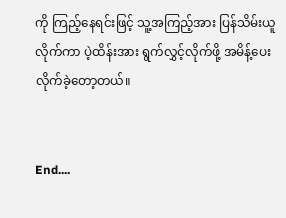ကို ကြည့်နေရင်းဖြင့် သူ့အကြည့်အား ပြန်သိမ်းယူလိုက်ကာ ပဲ့ထိန်းအား ရွက်လွှင့်လိုက်ဖို့ အမိန့်ပေးလိုက်ခဲ့‌တော့တယ်။


End....